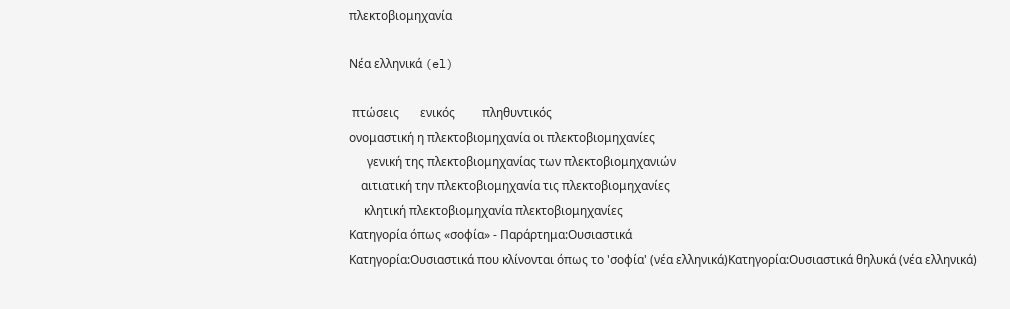πλεκτοβιομηχανία

Νέα ελληνικά (el)

 πτώσεις       ενικός         πληθυντικός
ονομαστική η πλεκτοβιομηχανία οι πλεκτοβιομηχανίες
      γενική της πλεκτοβιομηχανίας των πλεκτοβιομηχανιών
    αιτιατική την πλεκτοβιομηχανία τις πλεκτοβιομηχανίες
     κλητική πλεκτοβιομηχανία πλεκτοβιομηχανίες
Κατηγορία όπως «σοφία» - Παράρτημα:Ουσιαστικά
Κατηγορία:Ουσιαστικά που κλίνονται όπως το 'σοφία' (νέα ελληνικά)Κατηγορία:Ουσιαστικά θηλυκά (νέα ελληνικά)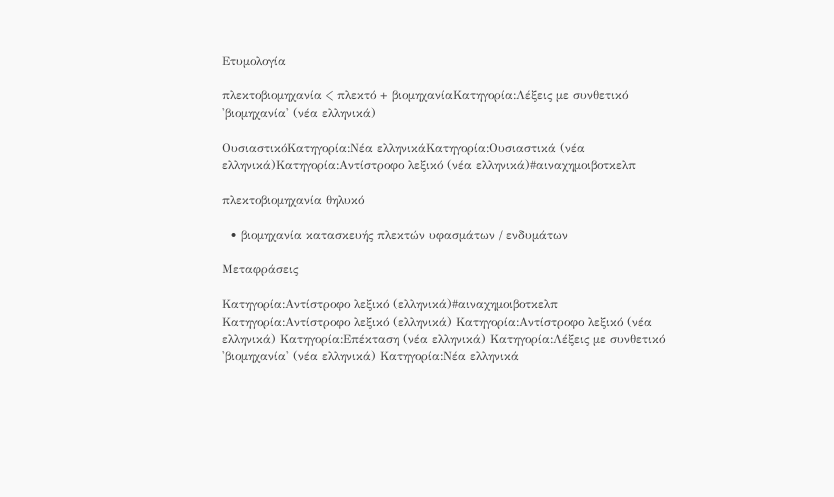Ετυμολογία

πλεκτοβιομηχανία < πλεκτό + βιομηχανίαΚατηγορία:Λέξεις με συνθετικό 'βιομηχανία' (νέα ελληνικά)

ΟυσιαστικόΚατηγορία:Νέα ελληνικάΚατηγορία:Ουσιαστικά (νέα ελληνικά)Κατηγορία:Αντίστροφο λεξικό (νέα ελληνικά)#αιναχημοιβοτκελπ

πλεκτοβιομηχανία θηλυκό

  • βιομηχανία κατασκευής πλεκτών υφασμάτων / ενδυμάτων

Μεταφράσεις

Κατηγορία:Αντίστροφο λεξικό (ελληνικά)#αιναχημοιβοτκελπ
Κατηγορία:Αντίστροφο λεξικό (ελληνικά) Κατηγορία:Αντίστροφο λεξικό (νέα ελληνικά) Κατηγορία:Επέκταση (νέα ελληνικά) Κατηγορία:Λέξεις με συνθετικό 'βιομηχανία' (νέα ελληνικά) Κατηγορία:Νέα ελληνικά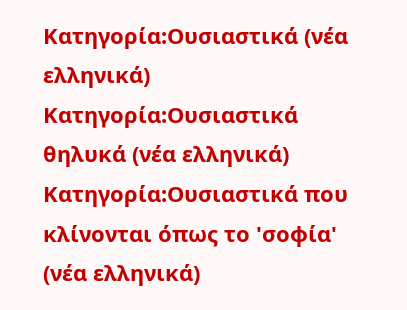Κατηγορία:Ουσιαστικά (νέα ελληνικά) Κατηγορία:Ουσιαστικά θηλυκά (νέα ελληνικά) Κατηγορία:Ουσιαστικά που κλίνονται όπως το 'σοφία' (νέα ελληνικά)